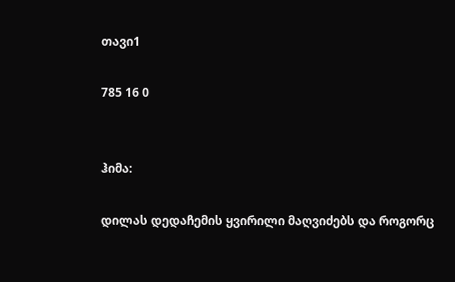თავი1

785 16 0


ჰიმა:

დილას დედაჩემის ყვირილი მაღვიძებს და როგორც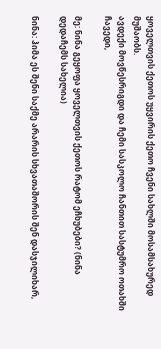ყოველთვის ქეთოს უყვირის ქეთო ჩვენი სახლში მოსამსახურედ მუშაობს.
ავდექი მოვწესრიგდი და ჩემი სასკოლო ჩანთით სასტუმრო ოთახში ჩავედი,

მე: ნინა გეყოფა ყოველთვის ქეთოს რატომ ეჩხუბები? (ნინა დედაჩემს სახელია)

ნინა: ჰიმა ეს შენი საქმე არარის სხვათაშორის შენ დასჯილიხარ,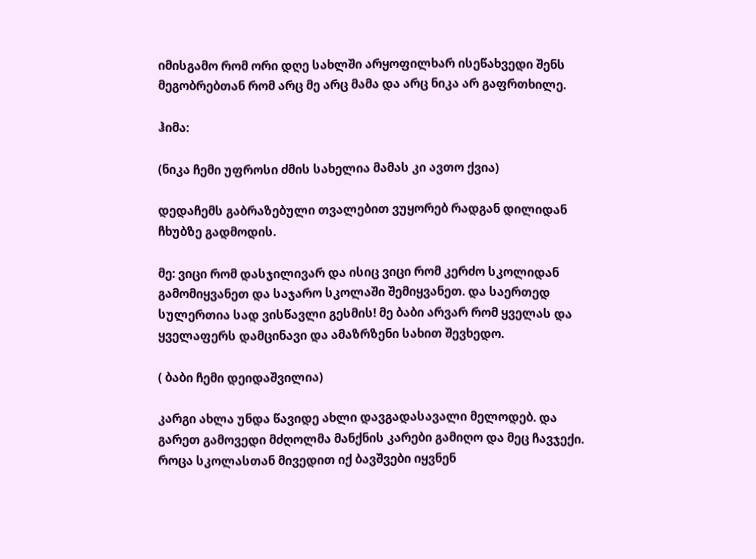იმისგამო რომ ორი დღე სახლში არყოფილხარ ისეწახვედი შენს მეგობრებთან რომ არც მე არც მამა და არც ნიკა არ გაფრთხილე.

ჰიმა:

(ნიკა ჩემი უფროსი ძმის სახელია მამას კი ავთო ქვია)

დედაჩემს გაბრაზებული თვალებით ვუყორებ რადგან დილიდან ჩხუბზე გადმოდის.

მე: ვიცი რომ დასჯილივარ და ისიც ვიცი რომ კერძო სკოლიდან გამომიყვანეთ და საჯარო სკოლაში შემიყვანეთ. და საერთედ სულერთია სად ვისწავლი გესმის! მე ბაბი არვარ რომ ყველას და ყველაფერს დამცინავი და ამაზრზენი სახით შევხედო.

( ბაბი ჩემი დეიდაშვილია)

კარგი ახლა უნდა წავიდე ახლი დავგადასავალი მელოდებ. და გარეთ გამოვედი მძღოლმა მანქნის კარები გამიღო და მეც ჩავჯექი. როცა სკოლასთან მივედით იქ ბავშვები იყვნენ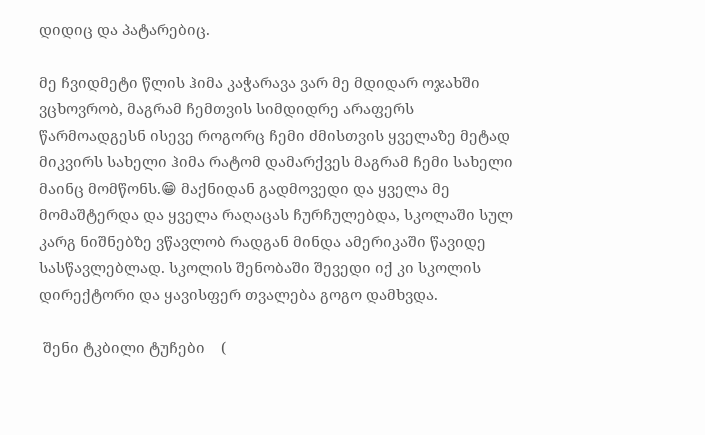დიდიც და პატარებიც.

მე ჩვიდმეტი წლის ჰიმა კაჭარავა ვარ მე მდიდარ ოჯახში ვცხოვრობ, მაგრამ ჩემთვის სიმდიდრე არაფერს წარმოადგესნ ისევე როგორც ჩემი ძმისთვის ყველაზე მეტად მიკვირს სახელი ჰიმა რატომ დამარქვეს მაგრამ ჩემი სახელი მაინც მომწონს.😁 მაქნიდან გადმოვედი და ყველა მე მომაშტერდა და ყველა რაღაცას ჩურჩულებდა, სკოლაში სულ კარგ ნიშნებზე ვწავლობ რადგან მინდა ამერიკაში წავიდე სასწავლებლად. სკოლის შენობაში შევედი იქ კი სკოლის დირექტორი და ყავისფერ თვალება გოგო დამხვდა.

 შენი ტკბილი ტუჩები    (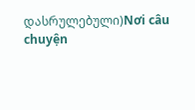დასრულებული)Nơi câu chuyện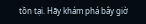tồn tại. Hãy khám phá bây giờ